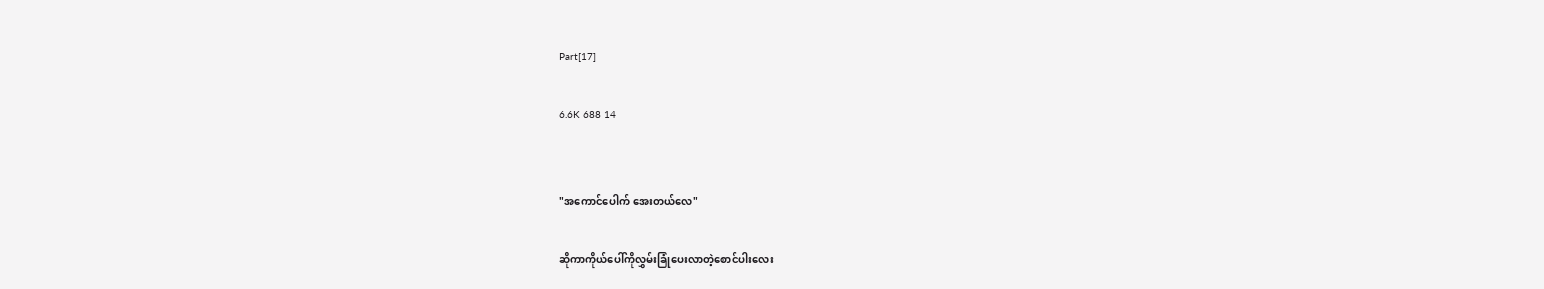Part[17]

6.6K 688 14


"အကောင်ပေါက် အေးတယ်လေ"

ဆိုကာကိုယ်ပေါ်ကိုလွှမ်းခြုံပေးလာတဲ့စောင်ပါးလေး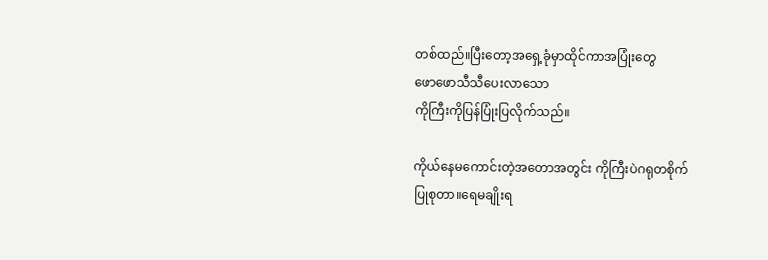တစ်ထည်။ပြီးတော့အရှေ့ခုံမှာထိုင်ကာအပြုံးတွေ
ဖောဖောသီသီပေးလာသော
ကိုကြီးကိုပြန်ပြုံးပြလိုက်သည်။

ကိုယ်နေမကောင်းတဲ့အတောအတွင်း ကိုကြီးပဲဂရုတစိုက်
ပြုစုတာ။ရေမချိုးရ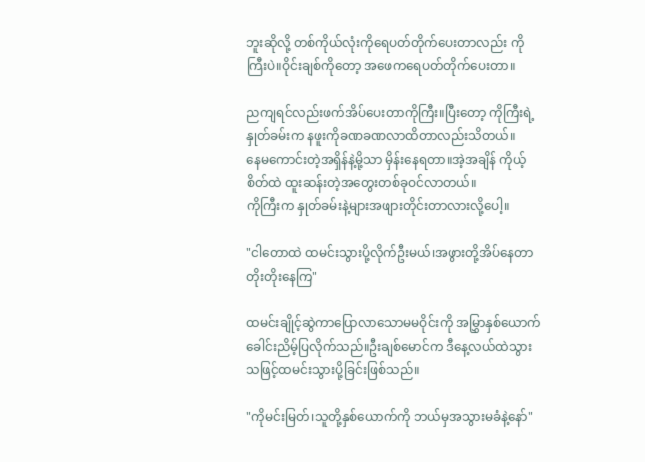ဘူးဆိုလို့ တစ်ကိုယ်လုံးကိုရေပတ်တိုက်ပေးတာလည်း ကိုကြီးပဲ။ဝိုင်းချစ်ကိုတော့ အဖေကရေပတ်တိုက်ပေးတာ။

ညကျရင်လည်းဖက်အိပ်ပေးတာကိုကြီး။ပြီးတော့ ကိုကြီးရဲ့နှုတ်ခမ်းက နဖူးကိုခဏခဏလာထိတာလည်းသိတယ်။
နေမကောင်းတဲ့အရှိန်နဲ့မို့သာ မှိန်းနေရတာ။အဲ့အချိန် ကိုယ့်စိတ်ထဲ ထူးဆန်းတဲ့အတွေးတစ်ခုဝင်လာတယ်။
ကိုကြီးက နှုတ်ခမ်းနဲ့များအဖျားတိုင်းတာလားလို့ပေါ့။

"ငါတောထဲ ထမင်းသွားပို့လိုက်ဦးမယ်၊အဖွားတို့အိပ်နေတာ
တိုးတိုးနေကြ"

ထမင်းချိုင့်ဆွဲကာပြောလာသောမမဝိုင်းကို အမြွှာနှစ်ယောက်
ခေါင်းညိမ့်ပြလိုက်သည်။ဦးချစ်မောင်က ဒီနေ့လယ်ထဲသွားသဖြင့်ထမင်းသွားပို့ခြင်းဖြစ်သည်။

"ကိုမင်းမြတ်၊သူတို့နှစ်ယောက်ကို ဘယ်မှအသွားမခံနဲ့နော်"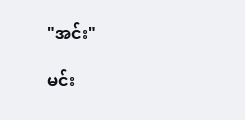"အင်း"

မင်း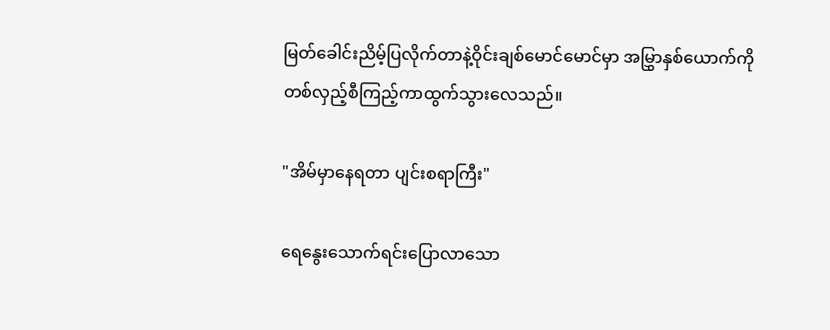မြတ်ခေါင်းညိမ့်ပြလိုက်တာနဲ့ဝိုင်းချစ်မောင်မောင်မှာ အမြွှာနှစ်ယောက်ကိုတစ်လှည့်စီကြည့်ကာထွက်သွားလေသည်။

"အိမ်မှာနေရတာ ပျင်းစရာကြီး"

ရေနွေးသောက်ရင်းပြောလာသော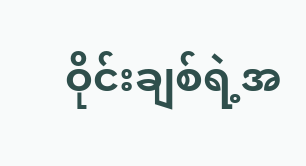ဝိုင်းချစ်ရဲ့အ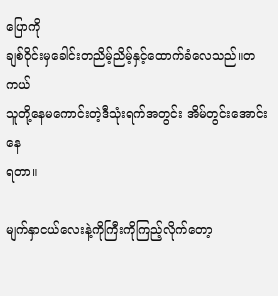ပြောကို
ချစ်ဝိုင်းမှခေါင်းတညိမ့်ညိမ့်နှင့်ထောက်ခံလေသည်။တကယ်
သူတို့နေမကောင်းတဲ့ဒီသုံးရက်အတွင်း အိမ်တွင်းအောင်းနေ
ရတာ။

မျက်နှာငယ်လေးနဲ့ကိုကြီးကိုကြည့်လိုက်တော့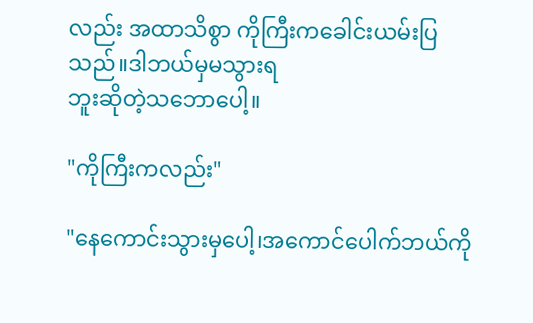လည်း အထာသိစွာ ကိုကြီးကခေါင်းယမ်းပြသည်။ဒါဘယ်မှမသွားရ
ဘူးဆိုတဲ့သဘောပေါ့။

"ကိုကြီးကလည်း"

"နေကောင်းသွားမှပေါ့၊အကောင်ပေါက်ဘယ်ကို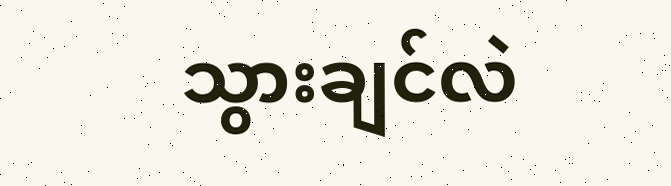သွားချင်လဲ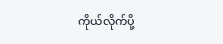ကိုယ်လိုက်ပို့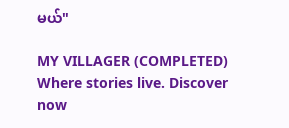မယ်"

MY VILLAGER (COMPLETED) Where stories live. Discover now